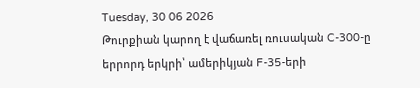Tuesday, 30 06 2026
Թուրքիան կարող է վաճառել ռուսական C-300-ը երրորդ երկրի՝ ամերիկյան F-35-երի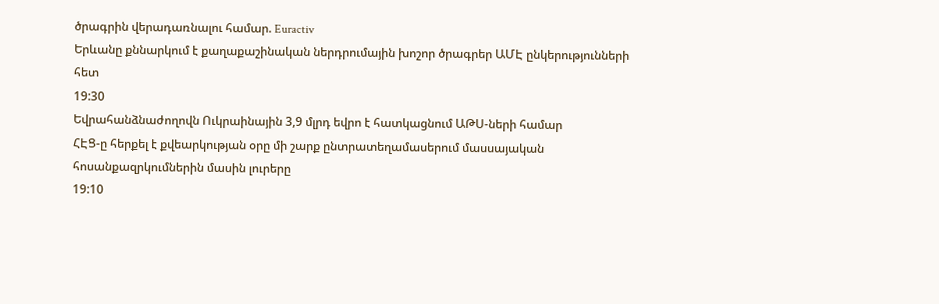ծրագրին վերադառնալու համար. Euractiv
Երևանը քննարկում է քաղաքաշինական ներդրումային խոշոր ծրագրեր ԱՄԷ ընկերությունների հետ
19:30
Եվրահանձնաժողովն Ուկրաինային 3,9 մլրդ եվրո է հատկացնում ԱԹՍ-ների համար
ՀԷՑ-ը հերքել է քվեարկության օրը մի շարք ընտրատեղամասերում մասսայական հոսանքազրկումներին մասին լուրերը
19:10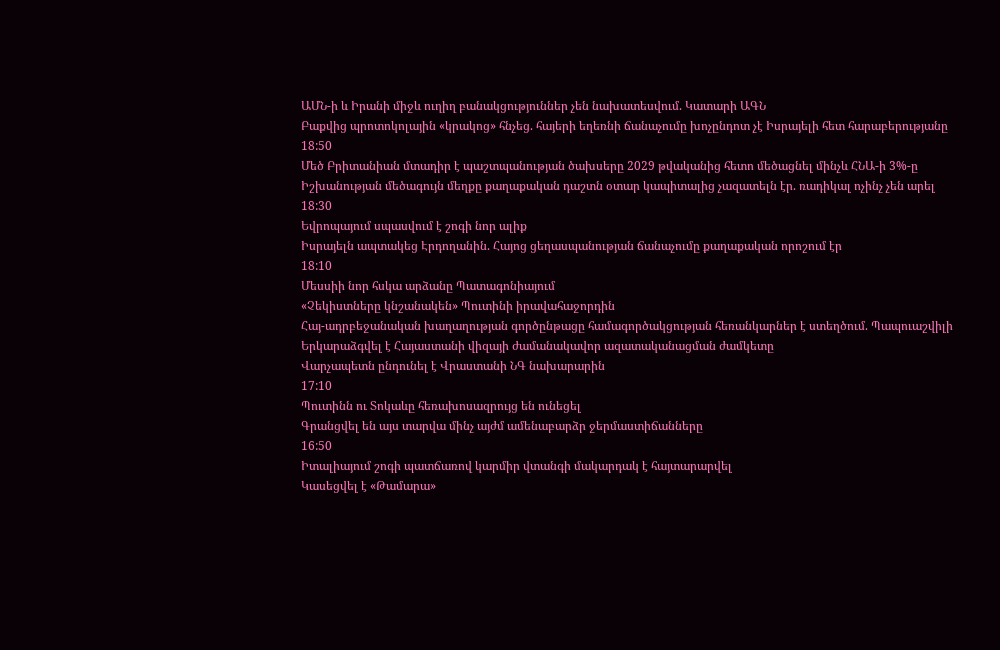ԱՄՆ-ի և Իրանի միջև ուղիղ բանակցություններ չեն նախատեսվում. Կատարի ԱԳՆ
Բաքվից պրոտոկոլային «կրակոց» հնչեց. հայերի եղեռնի ճանաչումը խոչընդոտ չէ Իսրայելի հետ հարաբերությանը
18:50
Մեծ Բրիտանիան մտադիր է պաշտպանության ծախսերը 2029 թվականից հետո մեծացնել մինչև ՀՆԱ-ի 3%-ը
Իշխանության մեծագույն մեղքը քաղաքական դաշտն օտար կապիտալից չազատելն էր. ռադիկալ ոչինչ չեն արել
18:30
Եվրոպայում սպասվում է շոգի նոր ալիք
Իսրայելն ապտակեց Էրդողանին. Հայոց ցեղասպանության ճանաչումը քաղաքական որոշում էր
18:10
Մեսսիի նոր հսկա արձանը Պատագոնիայում
«Չեկիստները կնշանակեն» Պուտինի իրավահաջորդին
Հայ-ադրբեջանական խաղաղության գործընթացը համագործակցության հեռանկարներ է ստեղծում. Պապուաշվիլի
Երկարաձգվել է Հայաստանի վիզայի ժամանակավոր ազատականացման ժամկետը
Վարչապետն ընդունել է Վրաստանի ՆԳ նախարարին
17:10
Պուտինն ու Տոկաևը հեռախոսազրույց են ունեցել
Գրանցվել են այս տարվա մինչ այժմ ամենաբարձր ջերմաստիճանները
16:50
Իտալիայում շոգի պատճառով կարմիր վտանգի մակարդակ է հայտարարվել
Կասեցվել է «Թամարա»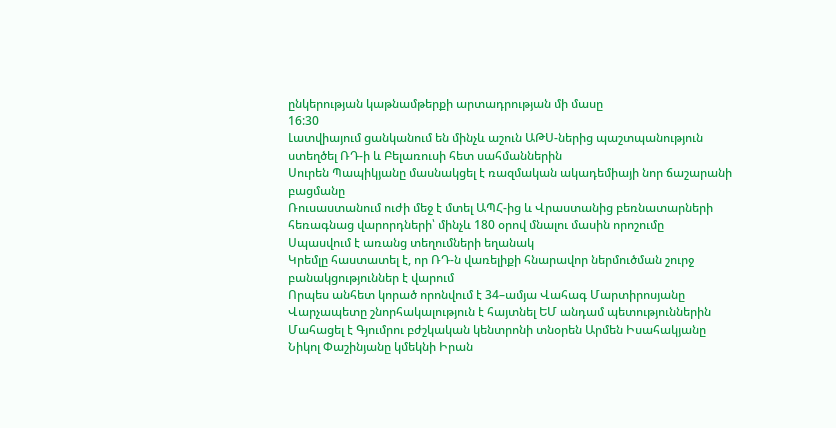ընկերության կաթնամթերքի արտադրության մի մասը
16:30
Լատվիայում ցանկանում են մինչև աշուն ԱԹՍ-ներից պաշտպանություն ստեղծել ՌԴ-ի և Բելառուսի հետ սահմաններին
Սուրեն Պապիկյանը մասնակցել է ռազմական ակադեմիայի նոր ճաշարանի բացմանը
Ռուսաստանում ուժի մեջ է մտել ԱՊՀ-ից և Վրաստանից բեռնատարների հեռագնաց վարորդների՝ մինչև 180 օրով մնալու մասին որոշումը
Սպասվում է առանց տեղումների եղանակ
Կրեմլը հաստատել է, որ ՌԴ-ն վառելիքի հնարավոր ներմուծման շուրջ բանակցություններ է վարում
Որպես անհետ կորած որոնվում է 34–ամյա Վահագ Մարտիրոսյանը
Վարչապետը շնորհակալություն է հայտնել ԵՄ անդամ պետություններին
Մահացել է Գյումրու բժշկական կենտրոնի տնօրեն Արմեն Իսահակյանը
Նիկոլ Փաշինյանը կմեկնի Իրան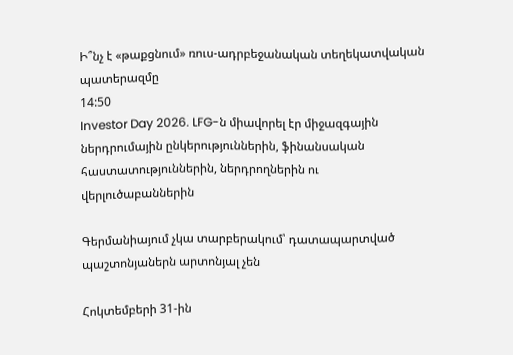Ի՞նչ է «թաքցնում» ռուս-ադրբեջանական տեղեկատվական պատերազմը
14:50
Investor Day 2026. LFG-ն միավորել էր միջազգային ներդրումային ընկերություններին, ֆինանսական հաստատություններին, ներդրողներին ու վերլուծաբաններին

Գերմանիայում չկա տարբերակում՝ դատապարտված պաշտոնյաներն արտոնյալ չեն

Հոկտեմբերի 31-ին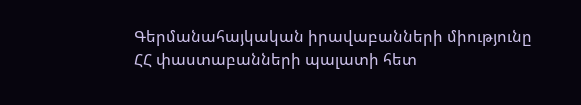Գերմանահայկական իրավաբանների միությունը  ՀՀ փաստաբանների պալատի հետ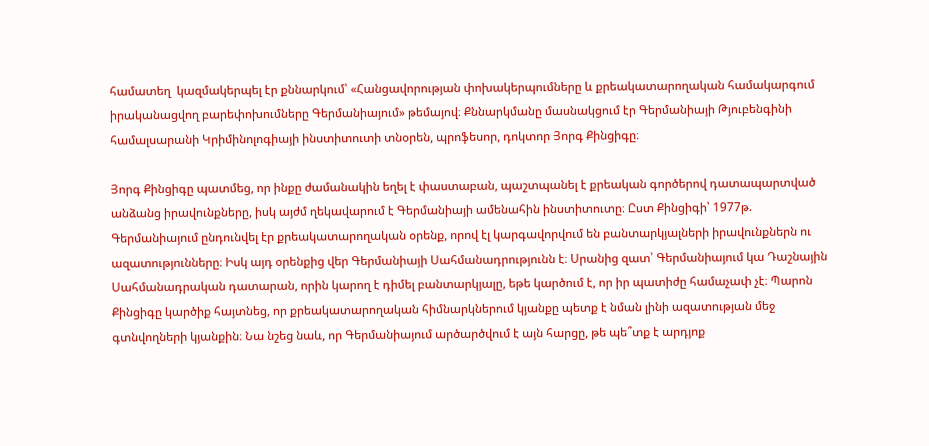համատեղ  կազմակերպել էր քննարկում՝ «Հանցավորության փոխակերպումները և քրեակատարողական համակարգում իրականացվող բարեփոխումները Գերմանիայում» թեմայով։ Քննարկմանը մասնակցում էր Գերմանիայի Թյուբենգինի համալսարանի Կրիմինոլոգիայի ինստիտուտի տնօրեն, պրոֆեսոր, դոկտոր Յորգ Քինցիգը։

Յորգ Քինցիգը պատմեց, որ ինքը ժամանակին եղել է փաստաբան, պաշտպանել է քրեական գործերով դատապարտված անձանց իրավունքները, իսկ այժմ ղեկավարում է Գերմանիայի ամենահին ինստիտուտը։ Ըստ Քինցիգի՝ 1977թ. Գերմանիայում ընդունվել էր քրեակատարողական օրենք, որով էլ կարգավորվում են բանտարկյալների իրավունքներն ու ազատությունները։ Իսկ այդ օրենքից վեր Գերմանիայի Սահմանադրությունն է։ Սրանից զատ՝ Գերմանիայում կա Դաշնային Սահմանադրական դատարան, որին կարող է դիմել բանտարկյալը, եթե կարծում է, որ իր պատիժը համաչափ չէ։ Պարոն Քինցիգը կարծիք հայտնեց, որ քրեակատարողական հիմնարկներում կյանքը պետք է նման լինի ազատության մեջ գտնվողների կյանքին։ Նա նշեց նաև, որ Գերմանիայում արծարծվում է այն հարցը, թե պե՞տք է արդյոք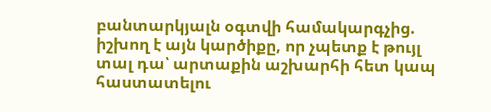բանտարկյալն օգտվի համակարգչից.  իշխող է այն կարծիքը, որ չպետք է թույլ տալ դա՝ արտաքին աշխարհի հետ կապ հաստատելու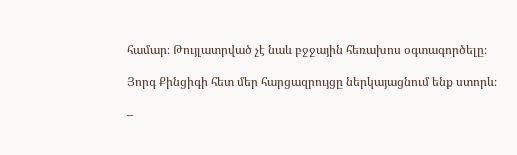համար։ Թույլատրված չէ նաև բջջային հեռախոս օգտագործելը։

Յորգ Քինցիգի հետ մեր հարցազրույցը ներկայացնում ենք ստորև։

–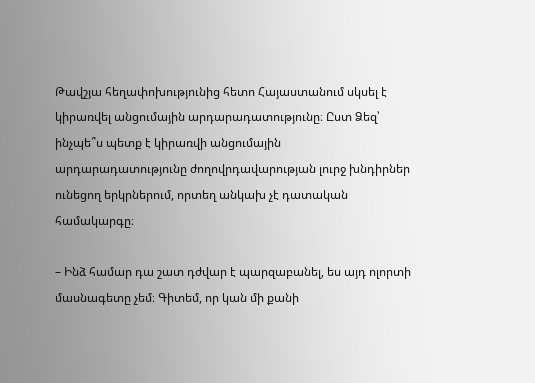Թավշյա հեղափոխությունից հետո Հայաստանում սկսել է կիրառվել անցումային արդարադատությունը։ Ըստ Ձեզ՝ ինչպե՞ս պետք է կիրառվի անցումային արդարադատությունը ժողովրդավարության լուրջ խնդիրներ ունեցող երկրներում, որտեղ անկախ չէ դատական համակարգը։

– Ինձ համար դա շատ դժվար է պարզաբանել, ես այդ ոլորտի  մասնագետը չեմ։ Գիտեմ, որ կան մի քանի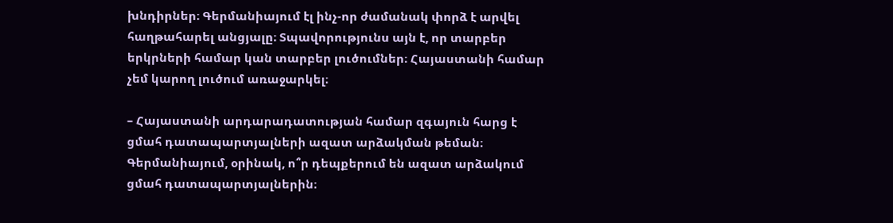խնդիրներ։ Գերմանիայում էլ ինչ-որ ժամանակ փորձ է արվել հաղթահարել անցյալը։ Տպավորությունս այն է, որ տարբեր երկրների համար կան տարբեր լուծումներ։ Հայաստանի համար չեմ կարող լուծում առաջարկել։

– Հայաստանի արդարադատության համար զգայուն հարց է ցմահ դատապարտյալների ազատ արձակման թեման։ Գերմանիայում, օրինակ, ո՞ր դեպքերում են ազատ արձակում ցմահ դատապարտյալներին։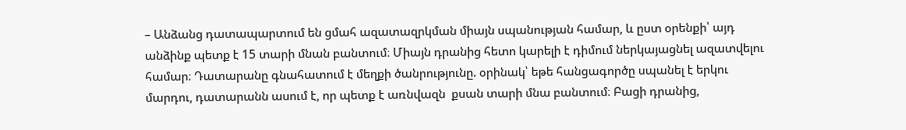– Անձանց դատապարտում են ցմահ ազատազրկման միայն սպանության համար, և ըստ օրենքի՝ այդ անձինք պետք է 15 տարի մնան բանտում։ Միայն դրանից հետո կարելի է դիմում ներկայացնել ազատվելու համար։ Դատարանը գնահատում է մեղքի ծանրությունը. օրինակ՝ եթե հանցագործը սպանել է երկու մարդու, դատարանն ասում է, որ պետք է առնվազն  քսան տարի մնա բանտում։ Բացի դրանից,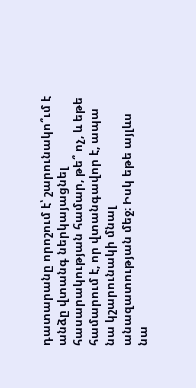դատարանը որոշում է՝ շարունակո՞ւմ է անձը վտանգ ներկայացնել հասարակության համար, թե՞ ոչ, և եթե համարում է, որ վտանգավոր է, ապա նա կշարունակի մնալ անազատության մեջ։ Իսկ եթե այլևս նա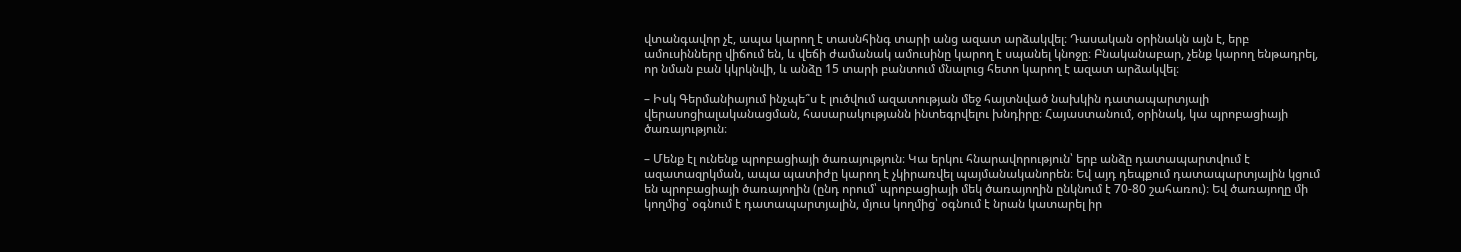վտանգավոր չէ, ապա կարող է տասնհինգ տարի անց ազատ արձակվել։ Դասական օրինակն այն է, երբ ամուսինները վիճում են, և վեճի ժամանակ ամուսինը կարող է սպանել կնոջը։ Բնականաբար, չենք կարող ենթադրել, որ նման բան կկրկնվի, և անձը 15 տարի բանտում մնալուց հետո կարող է ազատ արձակվել։

– Իսկ Գերմանիայում ինչպե՞ս է լուծվում ազատության մեջ հայտնված նախկին դատապարտյալի վերասոցիալականացման, հասարակությանն ինտեգրվելու խնդիրը։ Հայաստանում, օրինակ, կա պրոբացիայի ծառայություն։

– Մենք էլ ունենք պրոբացիայի ծառայություն։ Կա երկու հնարավորություն՝ երբ անձը դատապարտվում է ազատազրկման, ապա պատիժը կարող է չկիրառվել պայմանականորեն։ Եվ այդ դեպքում դատապարտյալին կցում են պրոբացիայի ծառայողին (ընդ որում՝ պրոբացիայի մեկ ծառայողին ընկնում է 70-80 շահառու)։ Եվ ծառայողը մի կողմից՝ օգնում է դատապարտյալին, մյուս կողմից՝ օգնում է նրան կատարել իր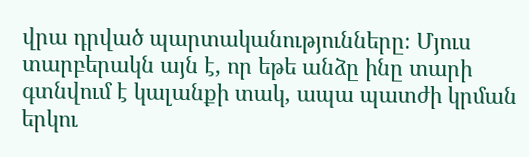վրա դրված պարտականությունները։ Մյուս տարբերակն այն է, որ եթե անձը ինը տարի գտնվում է կալանքի տակ, ապա պատժի կրման երկու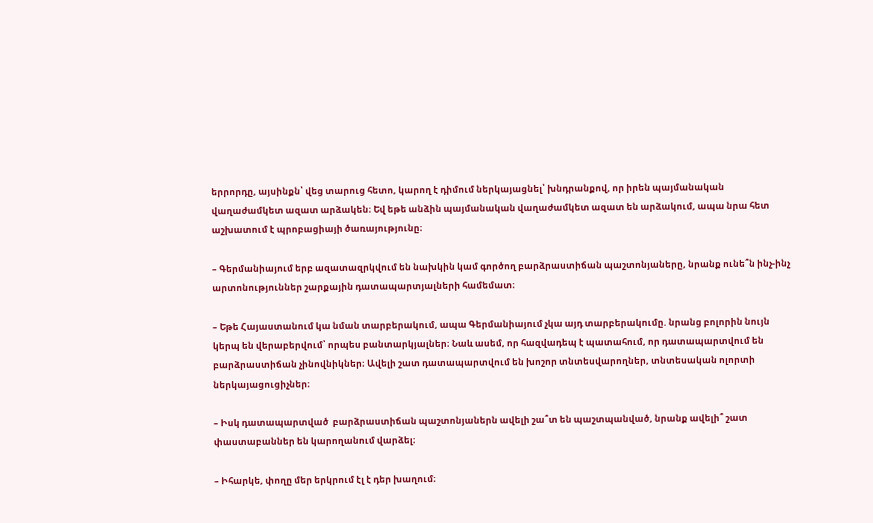երրորդը, այսինքն՝ վեց տարուց հետո, կարող է դիմում ներկայացնել՝ խնդրանքով, որ իրեն պայմանական վաղաժամկետ ազատ արձակեն։ Եվ եթե անձին պայմանական վաղաժամկետ ազատ են արձակում, ապա նրա հետ աշխատում է պրոբացիայի ծառայությունը։

– Գերմանիայում երբ ազատազրկվում են նախկին կամ գործող բարձրաստիճան պաշտոնյաները, նրանք ունե՞ն ինչ-ինչ արտոնություններ շարքային դատապարտյալների համեմատ։

– Եթե Հայաստանում կա նման տարբերակում, ապա Գերմանիայում չկա այդ տարբերակումը. նրանց բոլորին նույն կերպ են վերաբերվում՝ որպես բանտարկյալներ։ Նաև ասեմ, որ հազվադեպ է պատահում, որ դատապարտվում են բարձրաստիճան չինովնիկներ։ Ավելի շատ դատապարտվում են խոշոր տնտեսվարողներ, տնտեսական ոլորտի ներկայացուցիչներ։

– Իսկ դատապարտված  բարձրաստիճան պաշտոնյաներն ավելի շա՞տ են պաշտպանված, նրանք ավելի՞ շատ փաստաբաններ են կարողանում վարձել։

– Իհարկե, փողը մեր երկրում էլ է դեր խաղում։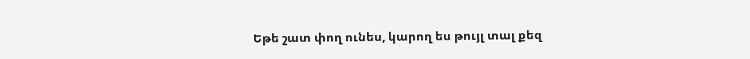Եթե շատ փող ունես, կարող ես թույլ տալ քեզ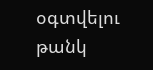օգտվելու թանկ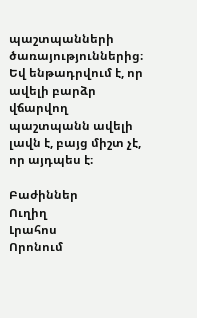պաշտպանների ծառայություններից։ Եվ ենթադրվում է, որ ավելի բարձր վճարվող պաշտպանն ավելի լավն է, բայց միշտ չէ, որ այդպես է։

Բաժիններ
Ուղիղ
Լրահոս
Որոնում